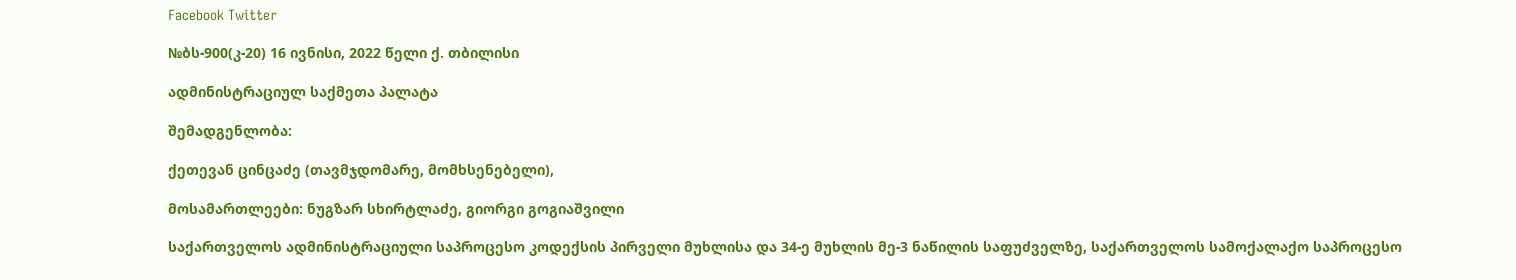Facebook Twitter

№ბს-900(კ-20) 16 ივნისი, 2022 წელი ქ. თბილისი

ადმინისტრაციულ საქმეთა პალატა

შემადგენლობა:

ქეთევან ცინცაძე (თავმჯდომარე, მომხსენებელი),

მოსამართლეები: ნუგზარ სხირტლაძე, გიორგი გოგიაშვილი

საქართველოს ადმინისტრაციული საპროცესო კოდექსის პირველი მუხლისა და 34-ე მუხლის მე-3 ნაწილის საფუძველზე, საქართველოს სამოქალაქო საპროცესო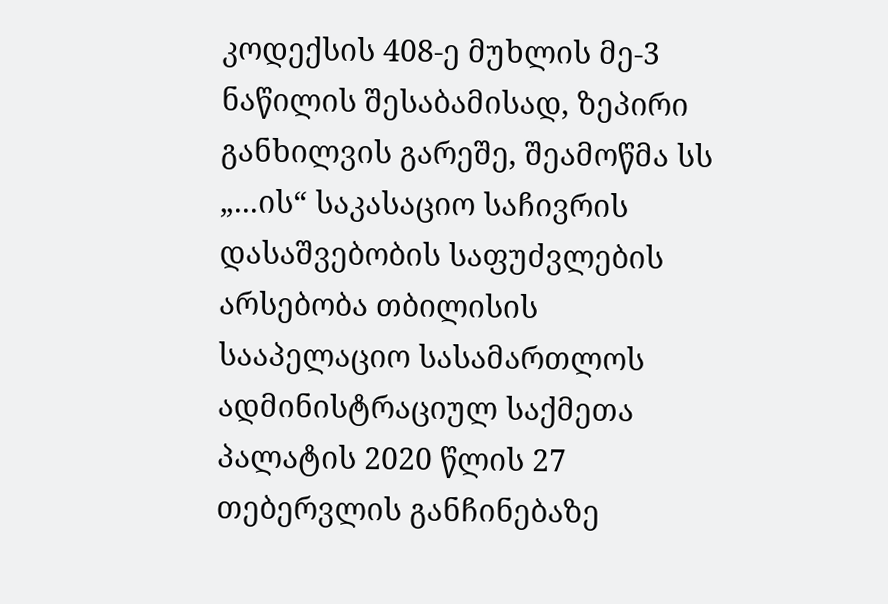კოდექსის 408-ე მუხლის მე-3 ნაწილის შესაბამისად, ზეპირი განხილვის გარეშე, შეამოწმა სს „...ის“ საკასაციო საჩივრის დასაშვებობის საფუძვლების არსებობა თბილისის სააპელაციო სასამართლოს ადმინისტრაციულ საქმეთა პალატის 2020 წლის 27 თებერვლის განჩინებაზე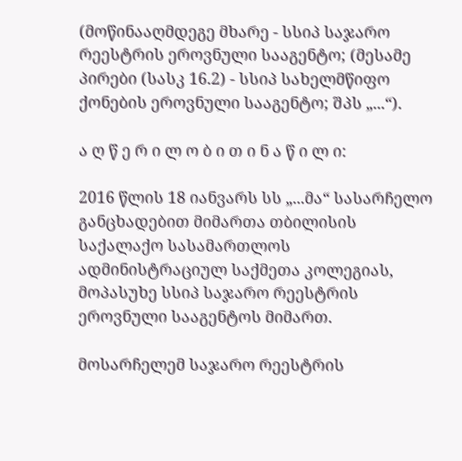(მოწინააღმდეგე მხარე - სსიპ საჯარო რეესტრის ეროვნული სააგენტო; (მესამე პირები (სასკ 16.2) - სსიპ სახელმწიფო ქონების ეროვნული სააგენტო; შპს „...“).

ა ღ წ ე რ ი ლ ო ბ ი თ ი ნ ა წ ი ლ ი:

2016 წლის 18 იანვარს სს „...მა“ სასარჩელო განცხადებით მიმართა თბილისის საქალაქო სასამართლოს ადმინისტრაციულ საქმეთა კოლეგიას, მოპასუხე სსიპ საჯარო რეესტრის ეროვნული სააგენტოს მიმართ.

მოსარჩელემ საჯარო რეესტრის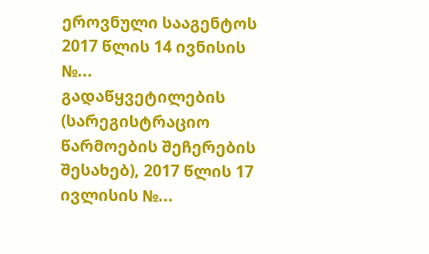ეროვნული სააგენტოს 2017 წლის 14 ივნისის №... გადაწყვეტილების (სარეგისტრაციო წარმოების შეჩერების შესახებ), 2017 წლის 17 ივლისის №...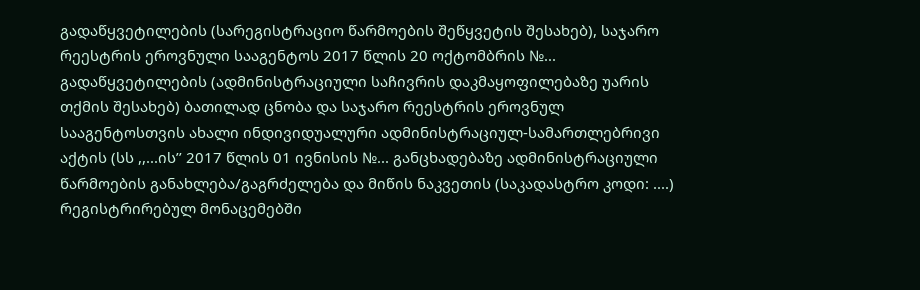გადაწყვეტილების (სარეგისტრაციო წარმოების შეწყვეტის შესახებ), საჯარო რეესტრის ეროვნული სააგენტოს 2017 წლის 20 ოქტომბრის №... გადაწყვეტილების (ადმინისტრაციული საჩივრის დაკმაყოფილებაზე უარის თქმის შესახებ) ბათილად ცნობა და საჯარო რეესტრის ეროვნულ სააგენტოსთვის ახალი ინდივიდუალური ადმინისტრაციულ-სამართლებრივი აქტის (სს ,,...ის’’ 2017 წლის 01 ივნისის №... განცხადებაზე ადმინისტრაციული წარმოების განახლება/გაგრძელება და მიწის ნაკვეთის (საკადასტრო კოდი: ....) რეგისტრირებულ მონაცემებში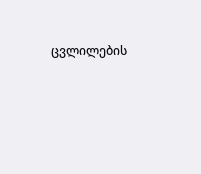ცვლილების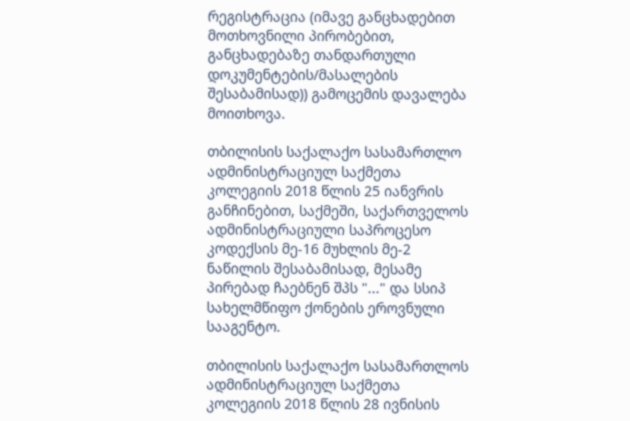რეგისტრაცია (იმავე განცხადებით მოთხოვნილი პირობებით, განცხადებაზე თანდართული დოკუმენტების/მასალების შესაბამისად)) გამოცემის დავალება მოითხოვა.

თბილისის საქალაქო სასამართლო ადმინისტრაციულ საქმეთა კოლეგიის 2018 წლის 25 იანვრის განჩინებით, საქმეში, საქართველოს ადმინისტრაციული საპროცესო კოდექსის მე-16 მუხლის მე-2 ნაწილის შესაბამისად, მესამე პირებად ჩაებნენ შპს "..." და სსიპ სახელმწიფო ქონების ეროვნული სააგენტო.

თბილისის საქალაქო სასამართლოს ადმინისტრაციულ საქმეთა კოლეგიის 2018 წლის 28 ივნისის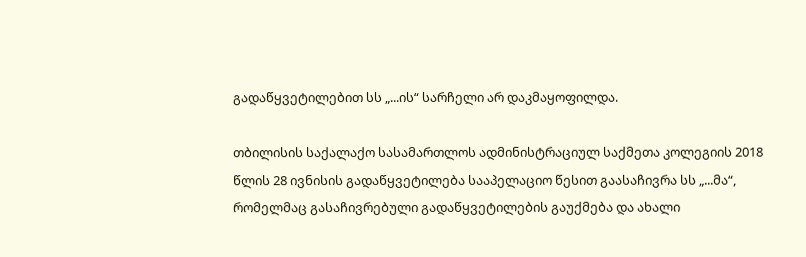გადაწყვეტილებით სს „...ის“ სარჩელი არ დაკმაყოფილდა.

თბილისის საქალაქო სასამართლოს ადმინისტრაციულ საქმეთა კოლეგიის 2018 წლის 28 ივნისის გადაწყვეტილება სააპელაციო წესით გაასაჩივრა სს „...მა“, რომელმაც გასაჩივრებული გადაწყვეტილების გაუქმება და ახალი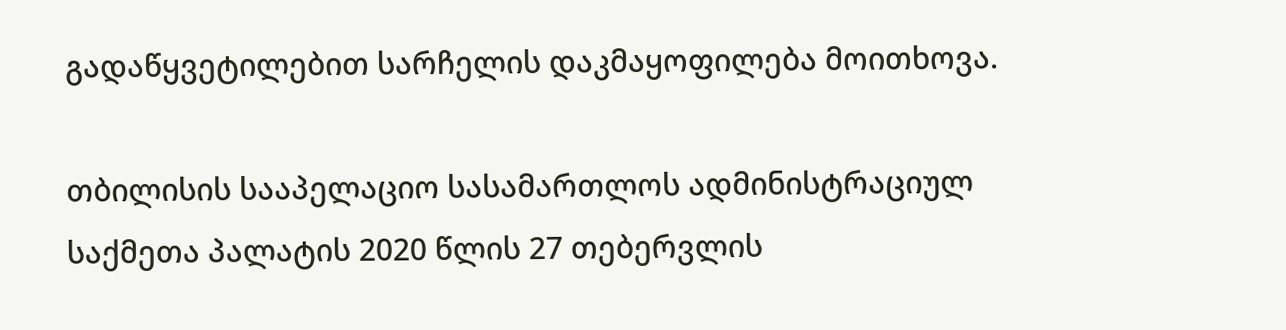გადაწყვეტილებით სარჩელის დაკმაყოფილება მოითხოვა.

თბილისის სააპელაციო სასამართლოს ადმინისტრაციულ საქმეთა პალატის 2020 წლის 27 თებერვლის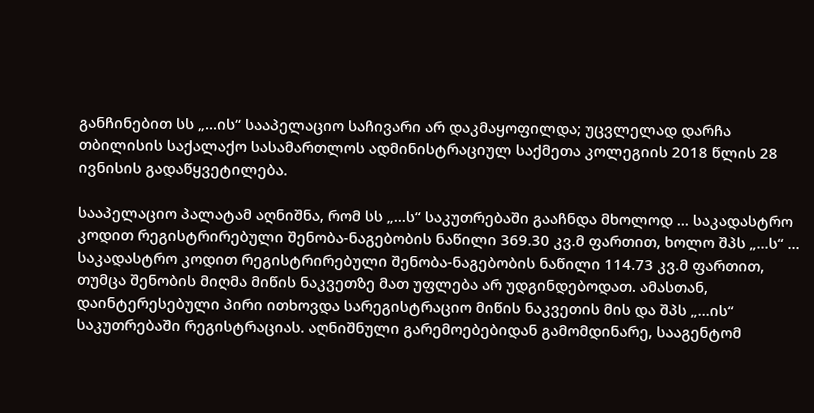განჩინებით სს „...ის“ სააპელაციო საჩივარი არ დაკმაყოფილდა; უცვლელად დარჩა თბილისის საქალაქო სასამართლოს ადმინისტრაციულ საქმეთა კოლეგიის 2018 წლის 28 ივნისის გადაწყვეტილება.

სააპელაციო პალატამ აღნიშნა, რომ სს „...ს“ საკუთრებაში გააჩნდა მხოლოდ ... საკადასტრო კოდით რეგისტრირებული შენობა-ნაგებობის ნაწილი 369.30 კვ.მ ფართით, ხოლო შპს „...ს“ ... საკადასტრო კოდით რეგისტრირებული შენობა-ნაგებობის ნაწილი 114.73 კვ.მ ფართით, თუმცა შენობის მიღმა მიწის ნაკვეთზე მათ უფლება არ უდგინდებოდათ. ამასთან, დაინტერესებული პირი ითხოვდა სარეგისტრაციო მიწის ნაკვეთის მის და შპს „...ის“ საკუთრებაში რეგისტრაციას. აღნიშნული გარემოებებიდან გამომდინარე, სააგენტომ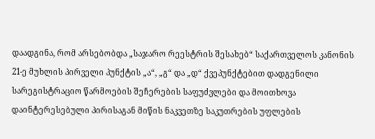დაადგინა, რომ არსებობდა „საჯარო რეესტრის შესახებ“ საქართველოს კანონის 21-ე მუხლის პირველი პუნქტის „ა“, „გ“ და „დ“ ქვეპუნქტებით დადგენილი სარეგისტრაციო წარმოების შეჩერების საფუძვლები და მოითხოვა დაინტერესებული პირისაგან მიწის ნაკვეთზე საკუთრების უფლების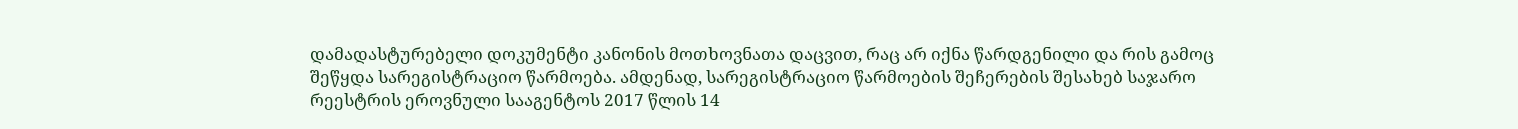დამადასტურებელი დოკუმენტი კანონის მოთხოვნათა დაცვით, რაც არ იქნა წარდგენილი და რის გამოც შეწყდა სარეგისტრაციო წარმოება. ამდენად, სარეგისტრაციო წარმოების შეჩერების შესახებ საჯარო რეესტრის ეროვნული სააგენტოს 2017 წლის 14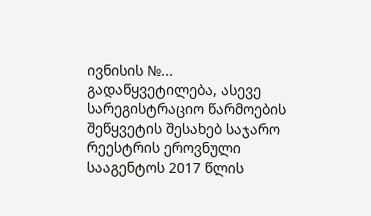ივნისის №... გადაწყვეტილება, ასევე სარეგისტრაციო წარმოების შეწყვეტის შესახებ საჯარო რეესტრის ეროვნული სააგენტოს 2017 წლის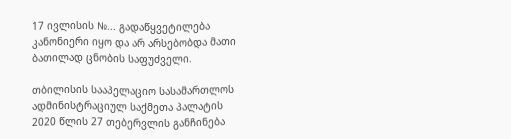17 ივლისის №... გადაწყვეტილება კანონიერი იყო და არ არსებობდა მათი ბათილად ცნობის საფუძველი.

თბილისის სააპელაციო სასამართლოს ადმინისტრაციულ საქმეთა პალატის 2020 წლის 27 თებერვლის განჩინება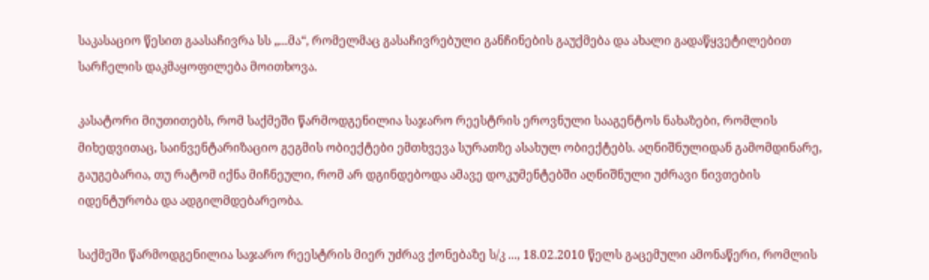საკასაციო წესით გაასაჩივრა სს „...მა“, რომელმაც გასაჩივრებული განჩინების გაუქმება და ახალი გადაწყვეტილებით სარჩელის დაკმაყოფილება მოითხოვა.

კასატორი მიუთითებს, რომ საქმეში წარმოდგენილია საჯარო რეესტრის ეროვნული სააგენტოს ნახაზები, რომლის მიხედვითაც, საინვენტარიზაციო გეგმის ობიექტები ემთხვევა სურათზე ასახულ ობიექტებს. აღნიშნულიდან გამომდინარე, გაუგებარია, თუ რატომ იქნა მიჩნეული, რომ არ დგინდებოდა ამავე დოკუმენტებში აღნიშნული უძრავი ნივთების იდენტურობა და ადგილმდებარეობა.

საქმეში წარმოდგენილია საჯარო რეესტრის მიერ უძრავ ქონებაზე ს/კ ..., 18.02.2010 წელს გაცემული ამონაწერი, რომლის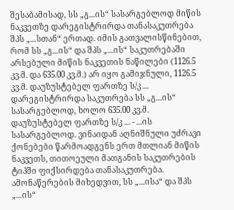შესაბამისად, სს „გ...ის“ სასარგებლოდ მიწის ნაკვეთზე დარეგისტრირდა თანასაკუთრება შპს „...სთან“ ერთად. იმის გათვალისწინებით, რომ სს „გ...ის“ და შპს „...ის“ საკუთრებაში არსებული მიწის ნაკვეთის ნაწილები (1126.5 კვ.მ. და 635.00 კვ.მ.) არ იყო გამიჯნული, 1126.5 კვ.მ. დაუზუსტებელ ფართზე ს/კ ... დარეგისტრირდა საკუთრება სს „გ...ის“ სასარგებლოდ, ხოლო 635.00 კვ.მ. დაუზუსტებელ ფართზე ს/კ ... - ...ის სასარგებლოდ. ვინაიდან აღნიშნული უძრავი ქონებები წარმოადგენს ერთ მთლიან მიწის ნაკვეთს, თითოეული მათგანის საკუთრების ტიპში ფიქსირდება თანასაკუთრება. ამონაწერების მიხედვით, სს „...ისა“ და შპს „...ის“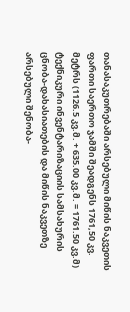თანასაკუთრებაში არსებული მიწის ნაკვეთის ფართი საერთო ჯამში შეადგენს 1761,50 კვ. მეტრს (1126.5 კვ.მ. + 635.00 კვ.მ. = 1761.50 კვ.მ) ტექნიკური ინვენტარიზაციის სამსახურის ცნობა-დახასიათების და მიწის ნაკვეთზე არსებული შენობა-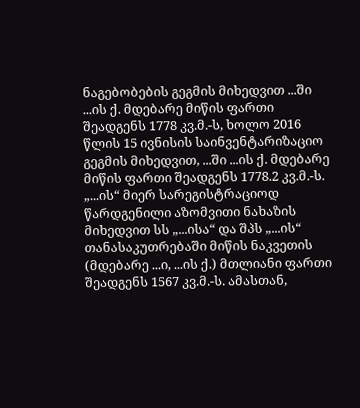ნაგებობების გეგმის მიხედვით ...ში ...ის ქ. მდებარე მიწის ფართი შეადგენს 1778 კვ.მ.-ს, ხოლო 2016 წლის 15 ივნისის საინვენტარიზაციო გეგმის მიხედვით, ...ში ...ის ქ. მდებარე მიწის ფართი შეადგენს 1778.2 კვ.მ.-ს. „...ის“ მიერ სარეგისტრაციოდ წარდგენილი აზომვითი ნახაზის მიხედვით სს „...ისა“ და შპს „...ის“ თანასაკუთრებაში მიწის ნაკვეთის (მდებარე ...ი, ...ის ქ.) მთლიანი ფართი შეადგენს 1567 კვ.მ.-ს. ამასთან,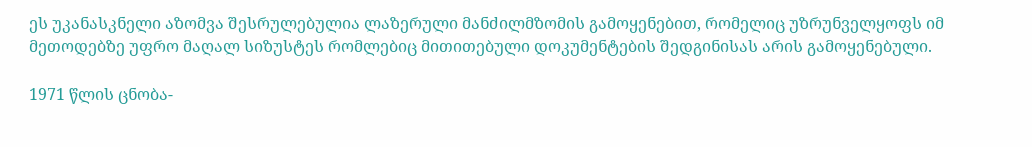ეს უკანასკნელი აზომვა შესრულებულია ლაზერული მანძილმზომის გამოყენებით, რომელიც უზრუნველყოფს იმ მეთოდებზე უფრო მაღალ სიზუსტეს რომლებიც მითითებული დოკუმენტების შედგინისას არის გამოყენებული.

1971 წლის ცნობა-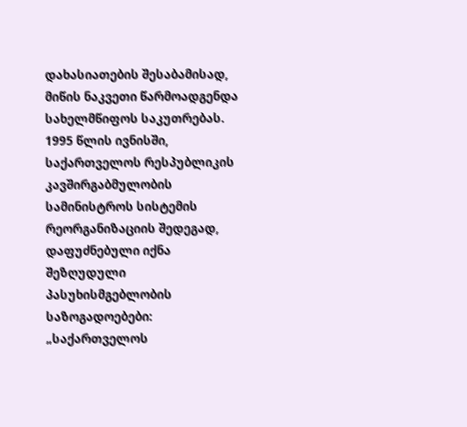დახასიათების შესაბამისად, მიწის ნაკვეთი წარმოადგენდა სახელმწიფოს საკუთრებას. 1995 წლის ივნისში, საქართველოს რესპუბლიკის კავშირგაბმულობის სამინისტროს სისტემის რეორგანიზაციის შედეგად, დაფუძნებული იქნა შეზღუდული პასუხისმგებლობის საზოგადოებები: „საქართველოს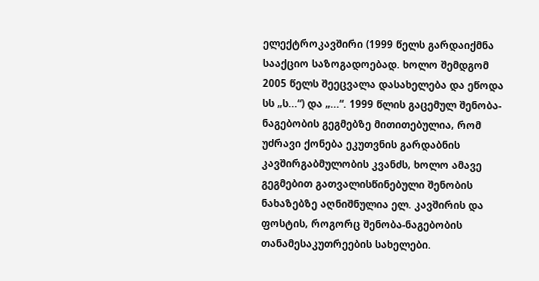ელექტროკავშირი (1999 წელს გარდაიქმნა სააქციო საზოგადოებად. ხოლო შემდგომ 2005 წელს შეეცვალა დასახელება და ეწოდა სს „ს...“) და „...“. 1999 წლის გაცემულ შენობა-ნაგებობის გეგმებზე მითითებულია, რომ უძრავი ქონება ეკუთვნის გარდაბნის კავშირგაბმულობის კვანძს, ხოლო ამავე გეგმებით გათვალისწინებული შენობის ნახაზებზე აღნიშნულია ელ. კავშირის და ფოსტის, როგორც შენობა-ნაგებობის თანამესაკუთრეების სახელები.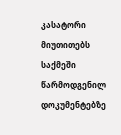კასატორი მიუთითებს საქმეში წარმოდგენილ დოკუმენტებზე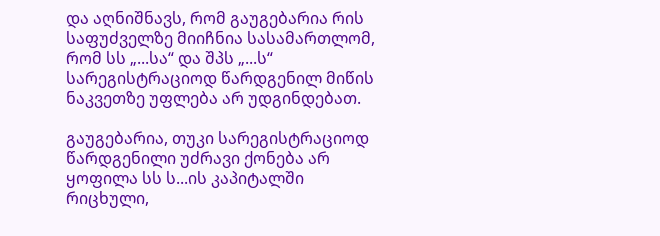და აღნიშნავს, რომ გაუგებარია რის საფუძველზე მიიჩნია სასამართლომ, რომ სს „...სა“ და შპს „...ს“ სარეგისტრაციოდ წარდგენილ მიწის ნაკვეთზე უფლება არ უდგინდებათ.

გაუგებარია, თუკი სარეგისტრაციოდ წარდგენილი უძრავი ქონება არ ყოფილა სს ს...ის კაპიტალში რიცხული,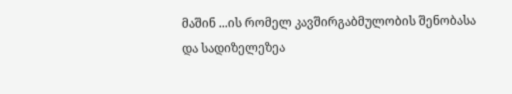მაშინ ...ის რომელ კავშირგაბმულობის შენობასა და სადიზელეზეა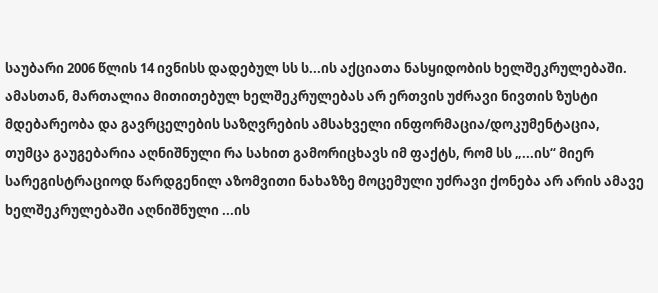საუბარი 2006 წლის 14 ივნისს დადებულ სს ს...ის აქციათა ნასყიდობის ხელშეკრულებაში. ამასთან, მართალია მითითებულ ხელშეკრულებას არ ერთვის უძრავი ნივთის ზუსტი მდებარეობა და გავრცელების საზღვრების ამსახველი ინფორმაცია/დოკუმენტაცია, თუმცა გაუგებარია აღნიშნული რა სახით გამორიცხავს იმ ფაქტს, რომ სს „...ის“ მიერ სარეგისტრაციოდ წარდგენილ აზომვითი ნახაზზე მოცემული უძრავი ქონება არ არის ამავე ხელშეკრულებაში აღნიშნული ...ის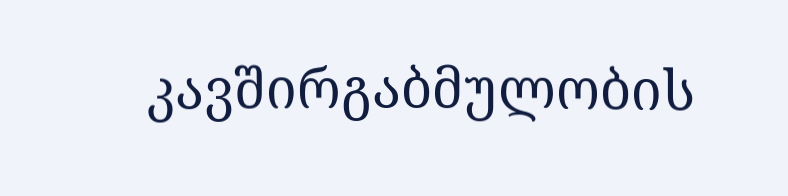კავშირგაბმულობის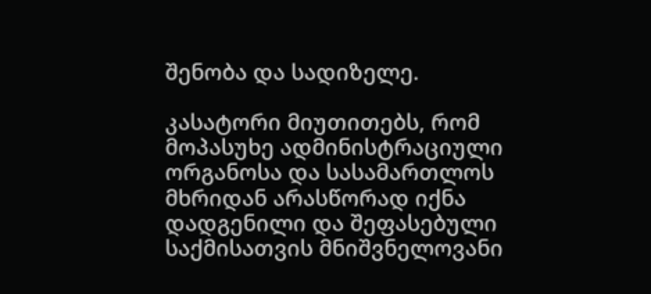შენობა და სადიზელე.

კასატორი მიუთითებს, რომ მოპასუხე ადმინისტრაციული ორგანოსა და სასამართლოს მხრიდან არასწორად იქნა დადგენილი და შეფასებული საქმისათვის მნიშვნელოვანი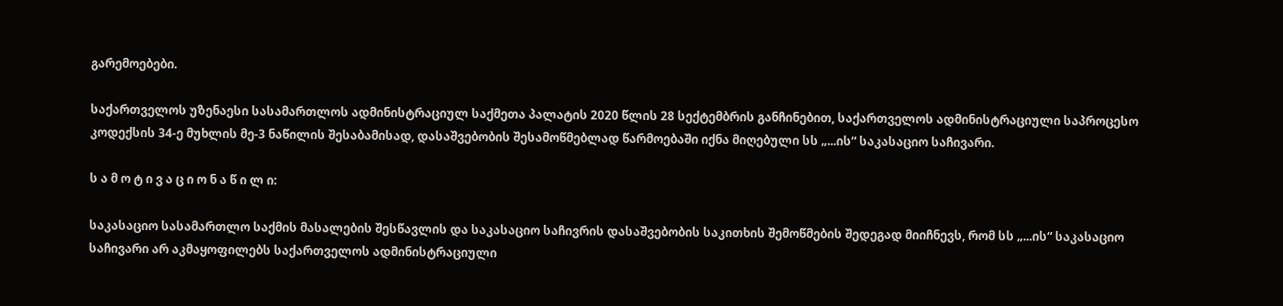გარემოებები.

საქართველოს უზენაესი სასამართლოს ადმინისტრაციულ საქმეთა პალატის 2020 წლის 28 სექტემბრის განჩინებით, საქართველოს ადმინისტრაციული საპროცესო კოდექსის 34-ე მუხლის მე-3 ნაწილის შესაბამისად, დასაშვებობის შესამოწმებლად წარმოებაში იქნა მიღებული სს „...ის“ საკასაციო საჩივარი.

ს ა მ ო ტ ი ვ ა ც ი ო ნ ა წ ი ლ ი:

საკასაციო სასამართლო საქმის მასალების შესწავლის და საკასაციო საჩივრის დასაშვებობის საკითხის შემოწმების შედეგად მიიჩნევს, რომ სს „...ის“ საკასაციო საჩივარი არ აკმაყოფილებს საქართველოს ადმინისტრაციული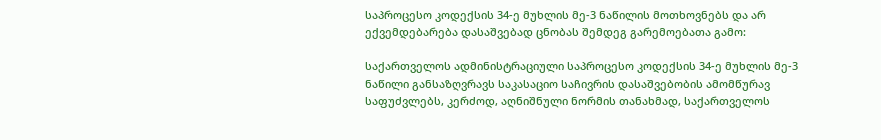საპროცესო კოდექსის 34-ე მუხლის მე-3 ნაწილის მოთხოვნებს და არ ექვემდებარება დასაშვებად ცნობას შემდეგ გარემოებათა გამო:

საქართველოს ადმინისტრაციული საპროცესო კოდექსის 34-ე მუხლის მე-3 ნაწილი განსაზღვრავს საკასაციო საჩივრის დასაშვებობის ამომწურავ საფუძვლებს, კერძოდ, აღნიშნული ნორმის თანახმად, საქართველოს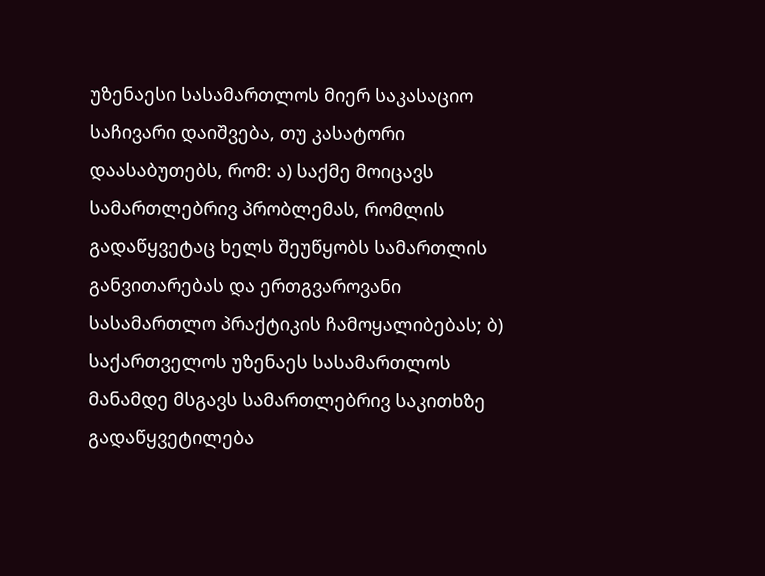უზენაესი სასამართლოს მიერ საკასაციო საჩივარი დაიშვება, თუ კასატორი დაასაბუთებს, რომ: ა) საქმე მოიცავს სამართლებრივ პრობლემას, რომლის გადაწყვეტაც ხელს შეუწყობს სამართლის განვითარებას და ერთგვაროვანი სასამართლო პრაქტიკის ჩამოყალიბებას; ბ) საქართველოს უზენაეს სასამართლოს მანამდე მსგავს სამართლებრივ საკითხზე გადაწყვეტილება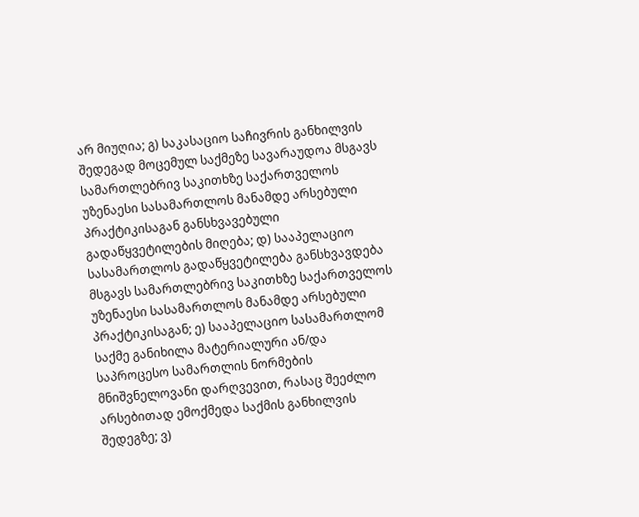არ მიუღია; გ) საკასაციო საჩივრის განხილვის შედეგად მოცემულ საქმეზე სავარაუდოა მსგავს სამართლებრივ საკითხზე საქართველოს უზენაესი სასამართლოს მანამდე არსებული პრაქტიკისაგან განსხვავებული გადაწყვეტილების მიღება; დ) სააპელაციო სასამართლოს გადაწყვეტილება განსხვავდება მსგავს სამართლებრივ საკითხზე საქართველოს უზენაესი სასამართლოს მანამდე არსებული პრაქტიკისაგან; ე) სააპელაციო სასამართლომ საქმე განიხილა მატერიალური ან/და საპროცესო სამართლის ნორმების მნიშვნელოვანი დარღვევით, რასაც შეეძლო არსებითად ემოქმედა საქმის განხილვის შედეგზე; ვ)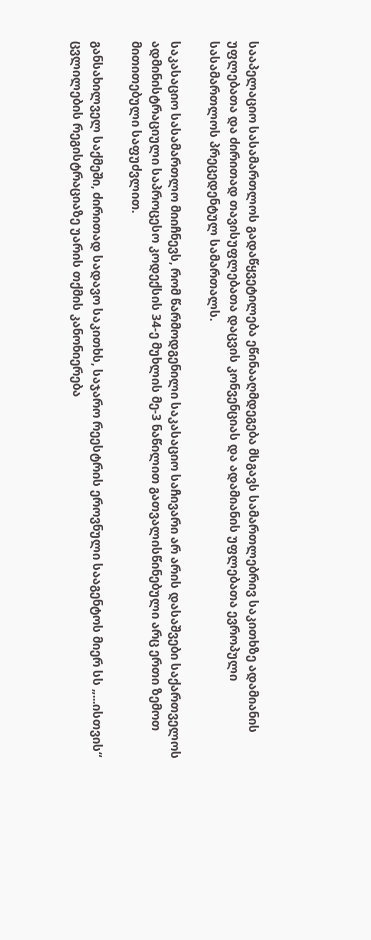სააპელაციო სასამართლოს გადაწყვეტილება ეწინააღმდეგება მსგავს სამართლებრივ საკითხზე ადამიანის უფლებათა და ძირითად თავისუფლებათა დაცვის კონვენციას და ადამიანის უფლებათა ევროპული სასამართლოს პრეცედენტულ სამართალს.

საკასაციო სასამართლო მიიჩნევს, რომ წარმოდგენილი საკასაციო საჩივარი არ არის დასაშვები საქართველოს ადმინისტრაციული საპროცესო კოდექსის 34-ე მუხლის მე-3 ნაწილით გათვალისწინებული არც ერთი ზემოთ მითითებული საფუძვლით.

განსახილველ საქმეში, ძირითად სადავო საკითხს, საჯარო რეესტრის ეროვნული სააგენტოს მიერ სს „...ისთვის“ ცვლილების რეგისტრაციაზე უარის თქმის კანონიერება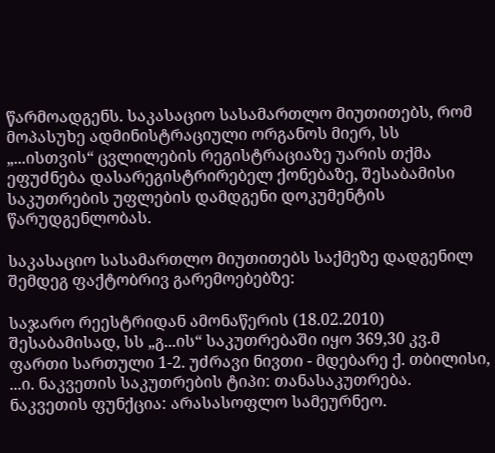წარმოადგენს. საკასაციო სასამართლო მიუთითებს, რომ მოპასუხე ადმინისტრაციული ორგანოს მიერ, სს „...ისთვის“ ცვლილების რეგისტრაციაზე უარის თქმა ეფუძნება დასარეგისტრირებელ ქონებაზე, შესაბამისი საკუთრების უფლების დამდგენი დოკუმენტის წარუდგენლობას.

საკასაციო სასამართლო მიუთითებს საქმეზე დადგენილ შემდეგ ფაქტობრივ გარემოებებზე:

საჯარო რეესტრიდან ამონაწერის (18.02.2010) შესაბამისად, სს „გ...ის“ საკუთრებაში იყო 369,30 კვ.მ ფართი სართული 1-2. უძრავი ნივთი - მდებარე ქ. თბილისი, ...ი. ნაკვეთის საკუთრების ტიპი: თანასაკუთრება. ნაკვეთის ფუნქცია: არასასოფლო სამეურნეო.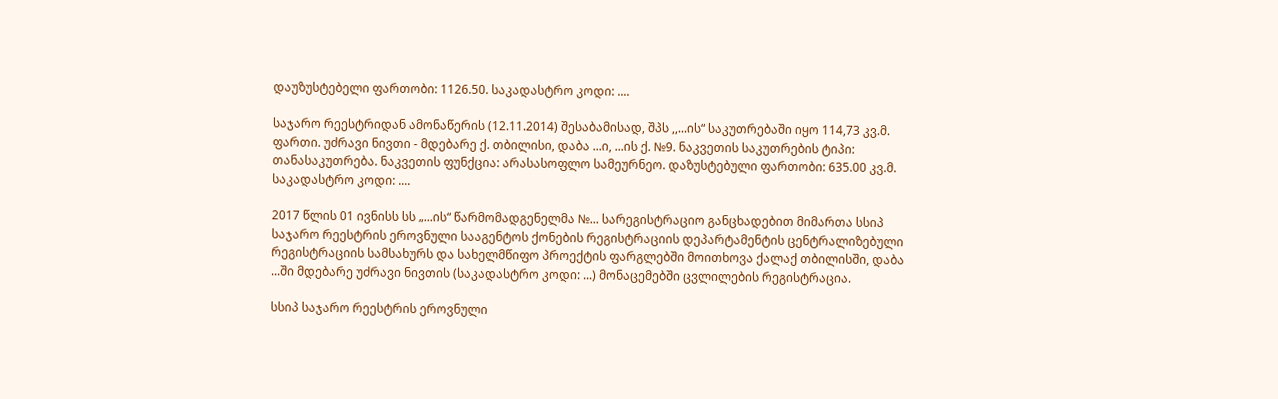დაუზუსტებელი ფართობი: 1126.50. საკადასტრო კოდი: ....

საჯარო რეესტრიდან ამონაწერის (12.11.2014) შესაბამისად, შპს ,,...ის“ საკუთრებაში იყო 114,73 კვ.მ. ფართი. უძრავი ნივთი - მდებარე ქ. თბილისი, დაბა ...ი, ...ის ქ. №9. ნაკვეთის საკუთრების ტიპი: თანასაკუთრება. ნაკვეთის ფუნქცია: არასასოფლო სამეურნეო. დაზუსტებული ფართობი: 635.00 კვ.მ. საკადასტრო კოდი: ....

2017 წლის 01 ივნისს სს „...ის“ წარმომადგენელმა №... სარეგისტრაციო განცხადებით მიმართა სსიპ საჯარო რეესტრის ეროვნული სააგენტოს ქონების რეგისტრაციის დეპარტამენტის ცენტრალიზებული რეგისტრაციის სამსახურს და სახელმწიფო პროექტის ფარგლებში მოითხოვა ქალაქ თბილისში, დაბა ...ში მდებარე უძრავი ნივთის (საკადასტრო კოდი: ...) მონაცემებში ცვლილების რეგისტრაცია.

სსიპ საჯარო რეესტრის ეროვნული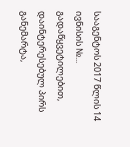სააგენტოს 2017 წლის 14 ივნისის №... გადაწყვეტილებით, დაინტერესებულ პირს განემარტა,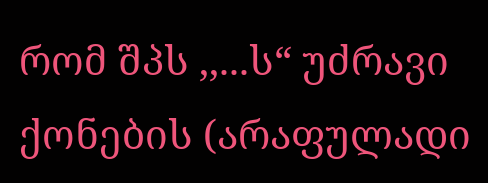რომ შპს ,,...ს“ უძრავი ქონების (არაფულადი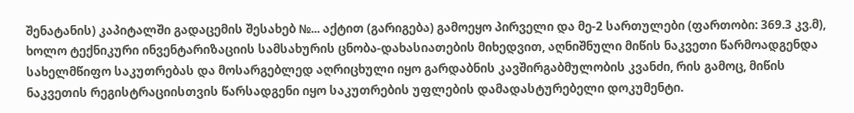შენატანის) კაპიტალში გადაცემის შესახებ №... აქტით (გარიგება) გამოეყო პირველი და მე-2 სართულები (ფართობი: 369.3 კვ.მ), ხოლო ტექნიკური ინვენტარიზაციის სამსახურის ცნობა-დახასიათების მიხედვით, აღნიშნული მიწის ნაკვეთი წარმოადგენდა სახელმწიფო საკუთრებას და მოსარგებლედ აღრიცხული იყო გარდაბნის კავშირგაბმულობის კვანძი, რის გამოც, მიწის ნაკვეთის რეგისტრაციისთვის წარსადგენი იყო საკუთრების უფლების დამადასტურებელი დოკუმენტი.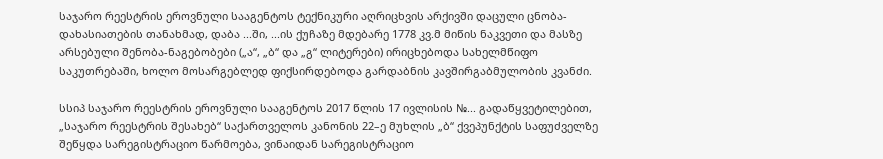საჯარო რეესტრის ეროვნული სააგენტოს ტექნიკური აღრიცხვის არქივში დაცული ცნობა-დახასიათების თანახმად, დაბა ...ში, ...ის ქუჩაზე მდებარე 1778 კვ.მ მიწის ნაკვეთი და მასზე არსებული შენობა-ნაგებობები („ა“, „ბ“ და „გ“ ლიტერები) ირიცხებოდა სახელმწიფო საკუთრებაში, ხოლო მოსარგებლედ ფიქსირდებოდა გარდაბნის კავშირგაბმულობის კვანძი.

სსიპ საჯარო რეესტრის ეროვნული სააგენტოს 2017 წლის 17 ივლისის №... გადაწყვეტილებით, „საჯარო რეესტრის შესახებ“ საქართველოს კანონის 22–ე მუხლის „ბ“ ქვეპუნქტის საფუძველზე შეწყდა სარეგისტრაციო წარმოება, ვინაიდან სარეგისტრაციო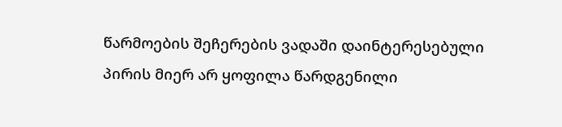წარმოების შეჩერების ვადაში დაინტერესებული პირის მიერ არ ყოფილა წარდგენილი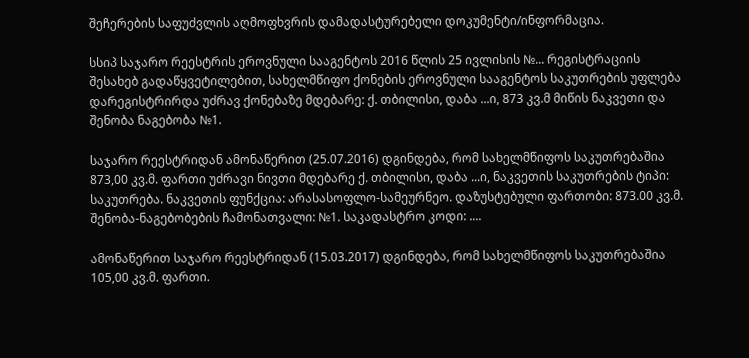შეჩერების საფუძვლის აღმოფხვრის დამადასტურებელი დოკუმენტი/ინფორმაცია.

სსიპ საჯარო რეესტრის ეროვნული სააგენტოს 2016 წლის 25 ივლისის №... რეგისტრაციის შესახებ გადაწყვეტილებით, სახელმწიფო ქონების ეროვნული სააგენტოს საკუთრების უფლება დარეგისტრირდა უძრავ ქონებაზე მდებარე: ქ. თბილისი, დაბა ...ი, 873 კვ.მ მიწის ნაკვეთი და შენობა ნაგებობა №1.

საჯარო რეესტრიდან ამონაწერით (25.07.2016) დგინდება, რომ სახელმწიფოს საკუთრებაშია 873,00 კვ.მ. ფართი უძრავი ნივთი მდებარე ქ. თბილისი, დაბა ...ი, ნაკვეთის საკუთრების ტიპი: საკუთრება. ნაკვეთის ფუნქცია: არასასოფლო-სამეურნეო. დაზუსტებული ფართობი: 873.00 კვ.მ. შენობა-ნაგებობების ჩამონათვალი: №1. საკადასტრო კოდი: ....

ამონაწერით საჯარო რეესტრიდან (15.03.2017) დგინდება, რომ სახელმწიფოს საკუთრებაშია 105,00 კვ.მ. ფართი.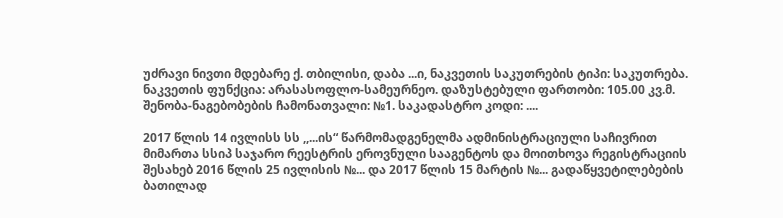უძრავი ნივთი მდებარე ქ. თბილისი, დაბა ...ი, ნაკვეთის საკუთრების ტიპი: საკუთრება. ნაკვეთის ფუნქცია: არასასოფლო-სამეურნეო. დაზუსტებული ფართობი: 105.00 კვ.მ. შენობა-ნაგებობების ჩამონათვალი: №1. საკადასტრო კოდი: ....

2017 წლის 14 ივლისს სს ,,...ის“ წარმომადგენელმა ადმინისტრაციული საჩივრით მიმართა სსიპ საჯარო რეესტრის ეროვნული სააგენტოს და მოითხოვა რეგისტრაციის შესახებ 2016 წლის 25 ივლისის №... და 2017 წლის 15 მარტის №... გადაწყვეტილებების ბათილად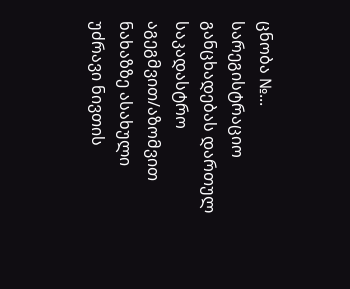ცნობა №... სარეგისტრაციო განცხადებას დართულ საკადასტრო აგეგმვით/აზომვით ნახაზზე ასახული უძრავი ნივთის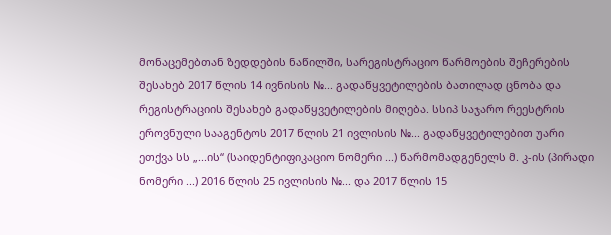მონაცემებთან ზედდების ნაწილში, სარეგისტრაციო წარმოების შეჩერების შესახებ 2017 წლის 14 ივნისის №... გადაწყვეტილების ბათილად ცნობა და რეგისტრაციის შესახებ გადაწყვეტილების მიღება. სსიპ საჯარო რეესტრის ეროვნული სააგენტოს 2017 წლის 21 ივლისის №... გადაწყვეტილებით უარი ეთქვა სს „...ის“ (საიდენტიფიკაციო ნომერი ...) წარმომადგენელს მ. კ-ის (პირადი ნომერი ...) 2016 წლის 25 ივლისის №... და 2017 წლის 15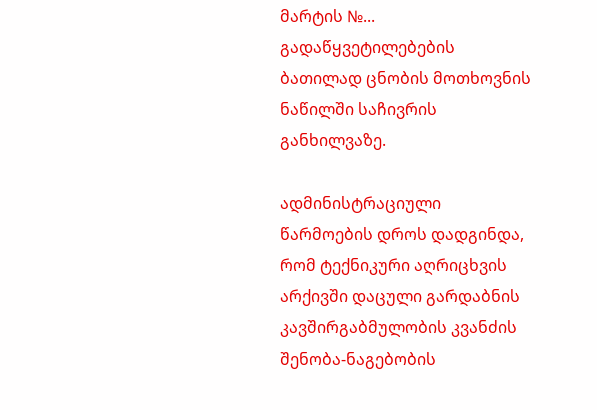მარტის №... გადაწყვეტილებების ბათილად ცნობის მოთხოვნის ნაწილში საჩივრის განხილვაზე.

ადმინისტრაციული წარმოების დროს დადგინდა, რომ ტექნიკური აღრიცხვის არქივში დაცული გარდაბნის კავშირგაბმულობის კვანძის შენობა-ნაგებობის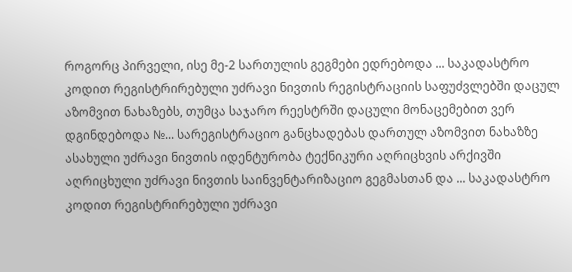როგორც პირველი, ისე მე-2 სართულის გეგმები ედრებოდა ... საკადასტრო კოდით რეგისტრირებული უძრავი ნივთის რეგისტრაციის საფუძვლებში დაცულ აზომვით ნახაზებს, თუმცა საჯარო რეესტრში დაცული მონაცემებით ვერ დგინდებოდა №... სარეგისტრაციო განცხადებას დართულ აზომვით ნახაზზე ასახული უძრავი ნივთის იდენტურობა ტექნიკური აღრიცხვის არქივში აღრიცხული უძრავი ნივთის საინვენტარიზაციო გეგმასთან და ... საკადასტრო კოდით რეგისტრირებული უძრავი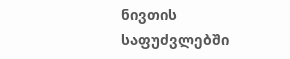ნივთის საფუძვლებში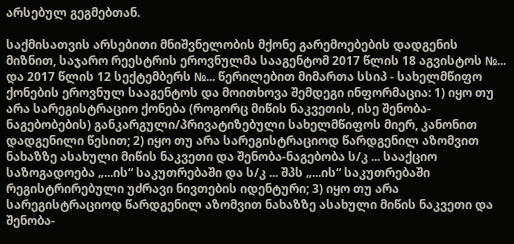არსებულ გეგმებთან.

საქმისათვის არსებითი მნიშვნელობის მქონე გარემოებების დადგენის მიზნით, საჯარო რეესტრის ეროვნულმა სააგენტომ 2017 წლის 18 აგვისტოს №... და 2017 წლის 12 სექტემბერს №... წერილებით მიმართა სსიპ - სახელმწიფო ქონების ეროვნულ სააგენტოს და მოითხოვა შემდეგი ინფორმაცია: 1) იყო თუ არა სარეგისტრაციო ქონება (როგორც მიწის ნაკვეთის, ისე შენობა-ნაგებობების) განკარგული/პრივატიზებული სახელმწიფოს მიერ, კანონით დადგენილი წესით; 2) იყო თუ არა სარეგისტრაციოდ წარდგენილ აზომვით ნახაზზე ასახული მიწის ნაკვეთი და შენობა-ნაგებობა ს/კ ... სააქციო საზოგადოება „...ის“ საკუთრებაში და ს/კ ... შპს „...ის“ საკუთრებაში რეგისტრირებული უძრავი ნივთების იდენტური; 3) იყო თუ არა სარეგისტრაციოდ წარდგენილ აზომვით ნახაზზე ასახული მიწის ნაკვეთი და შენობა-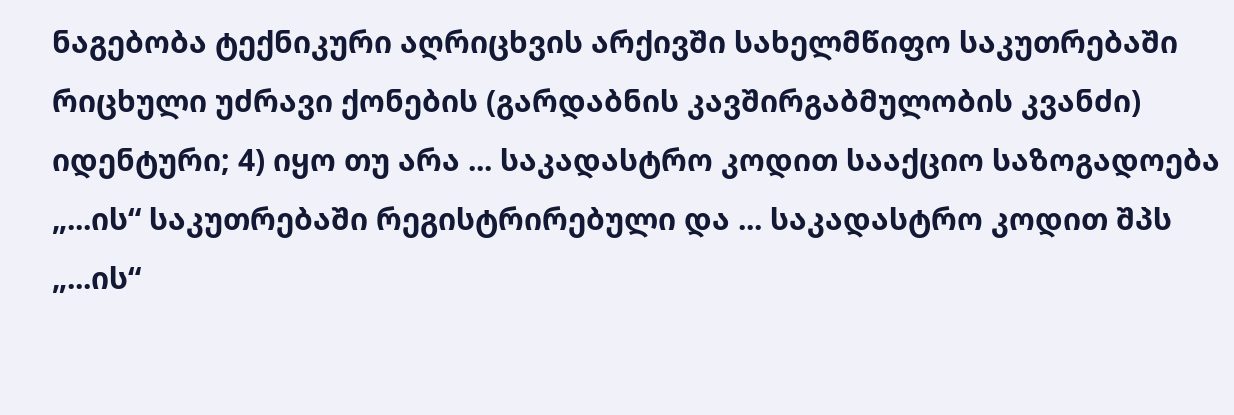ნაგებობა ტექნიკური აღრიცხვის არქივში სახელმწიფო საკუთრებაში რიცხული უძრავი ქონების (გარდაბნის კავშირგაბმულობის კვანძი) იდენტური; 4) იყო თუ არა ... საკადასტრო კოდით სააქციო საზოგადოება „...ის“ საკუთრებაში რეგისტრირებული და ... საკადასტრო კოდით შპს „...ის“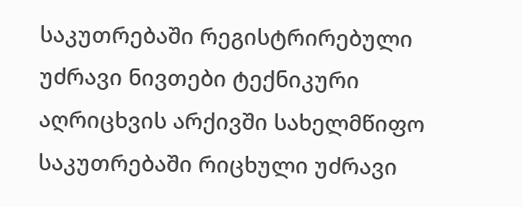საკუთრებაში რეგისტრირებული უძრავი ნივთები ტექნიკური აღრიცხვის არქივში სახელმწიფო საკუთრებაში რიცხული უძრავი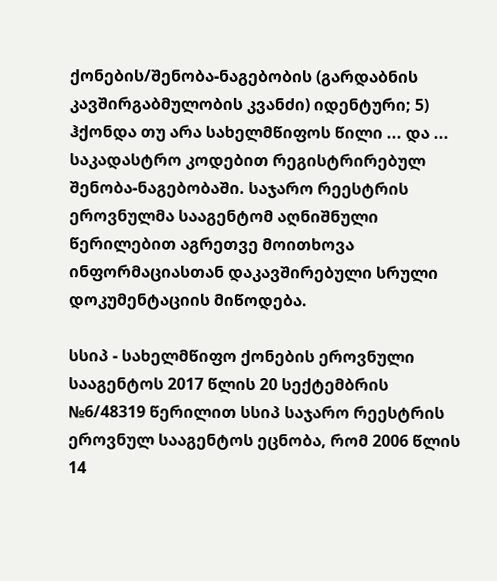ქონების/შენობა-ნაგებობის (გარდაბნის კავშირგაბმულობის კვანძი) იდენტური; 5) ჰქონდა თუ არა სახელმწიფოს წილი ... და ... საკადასტრო კოდებით რეგისტრირებულ შენობა-ნაგებობაში. საჯარო რეესტრის ეროვნულმა სააგენტომ აღნიშნული წერილებით აგრეთვე მოითხოვა ინფორმაციასთან დაკავშირებული სრული დოკუმენტაციის მიწოდება.

სსიპ - სახელმწიფო ქონების ეროვნული სააგენტოს 2017 წლის 20 სექტემბრის №6/48319 წერილით სსიპ საჯარო რეესტრის ეროვნულ სააგენტოს ეცნობა, რომ 2006 წლის 14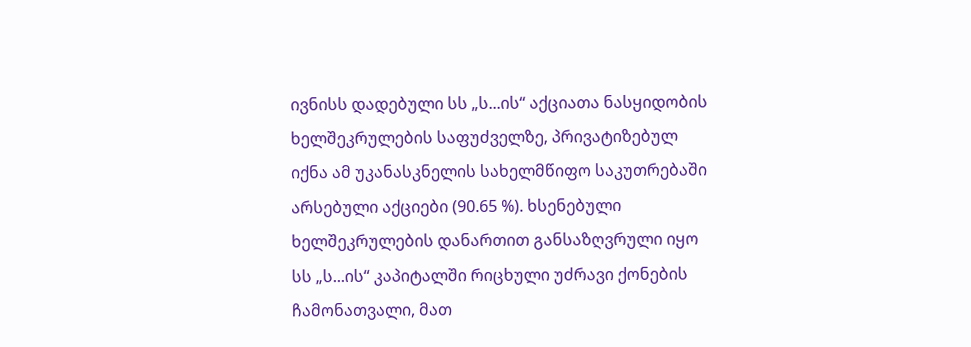ივნისს დადებული სს „ს...ის“ აქციათა ნასყიდობის ხელშეკრულების საფუძველზე, პრივატიზებულ იქნა ამ უკანასკნელის სახელმწიფო საკუთრებაში არსებული აქციები (90.65 %). ხსენებული ხელშეკრულების დანართით განსაზღვრული იყო სს „ს...ის“ კაპიტალში რიცხული უძრავი ქონების ჩამონათვალი, მათ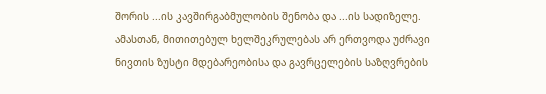შორის ...ის კავშირგაბმულობის შენობა და ...ის სადიზელე. ამასთან, მითითებულ ხელშეკრულებას არ ერთვოდა უძრავი ნივთის ზუსტი მდებარეობისა და გავრცელების საზღვრების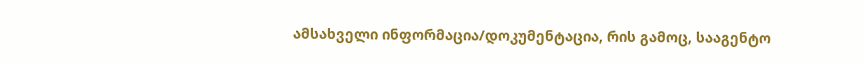ამსახველი ინფორმაცია/დოკუმენტაცია, რის გამოც, სააგენტო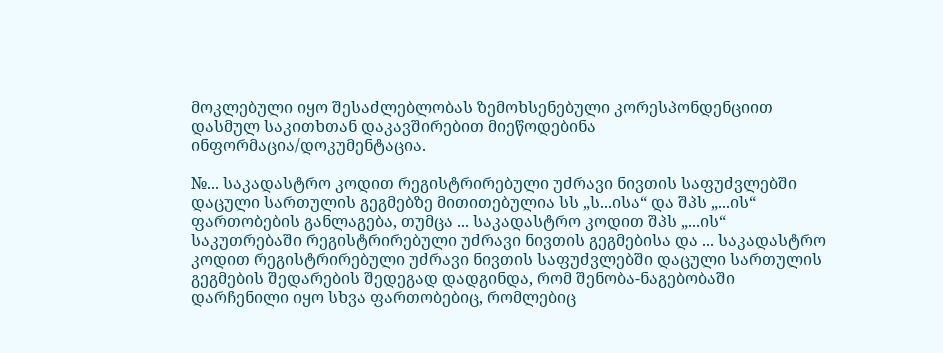მოკლებული იყო შესაძლებლობას ზემოხსენებული კორესპონდენციით დასმულ საკითხთან დაკავშირებით მიეწოდებინა ინფორმაცია/დოკუმენტაცია.

№... საკადასტრო კოდით რეგისტრირებული უძრავი ნივთის საფუძვლებში დაცული სართულის გეგმებზე მითითებულია სს „ს...ისა“ და შპს „...ის“ ფართობების განლაგება, თუმცა ... საკადასტრო კოდით შპს „...ის“ საკუთრებაში რეგისტრირებული უძრავი ნივთის გეგმებისა და ... საკადასტრო კოდით რეგისტრირებული უძრავი ნივთის საფუძვლებში დაცული სართულის გეგმების შედარების შედეგად დადგინდა, რომ შენობა-ნაგებობაში დარჩენილი იყო სხვა ფართობებიც, რომლებიც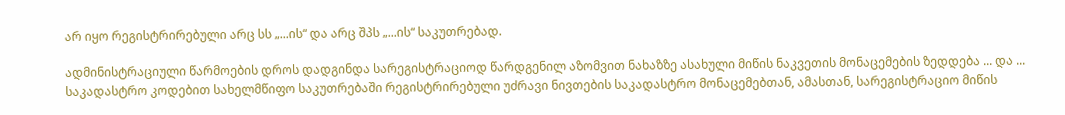არ იყო რეგისტრირებული არც სს „...ის“ და არც შპს „...ის“ საკუთრებად.

ადმინისტრაციული წარმოების დროს დადგინდა სარეგისტრაციოდ წარდგენილ აზომვით ნახაზზე ასახული მიწის ნაკვეთის მონაცემების ზედდება ... და ... საკადასტრო კოდებით სახელმწიფო საკუთრებაში რეგისტრირებული უძრავი ნივთების საკადასტრო მონაცემებთან, ამასთან, სარეგისტრაციო მიწის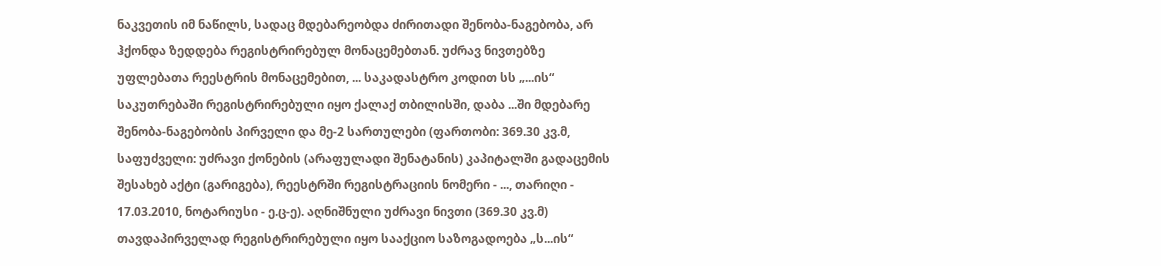ნაკვეთის იმ ნაწილს, სადაც მდებარეობდა ძირითადი შენობა-ნაგებობა, არ ჰქონდა ზედდება რეგისტრირებულ მონაცემებთან. უძრავ ნივთებზე უფლებათა რეესტრის მონაცემებით, ... საკადასტრო კოდით სს „...ის“ საკუთრებაში რეგისტრირებული იყო ქალაქ თბილისში, დაბა ...ში მდებარე შენობა-ნაგებობის პირველი და მე-2 სართულები (ფართობი: 369.30 კვ.მ, საფუძველი: უძრავი ქონების (არაფულადი შენატანის) კაპიტალში გადაცემის შესახებ აქტი (გარიგება), რეესტრში რეგისტრაციის ნომერი - ..., თარიღი - 17.03.2010, ნოტარიუსი - ე.ც-ე). აღნიშნული უძრავი ნივთი (369.30 კვ.მ) თავდაპირველად რეგისტრირებული იყო სააქციო საზოგადოება „ს...ის“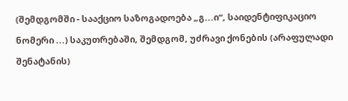(შემდგომში - სააქციო საზოგადოება „გ...ი“, საიდენტიფიკაციო ნომერი ...) საკუთრებაში, შემდგომ, უძრავი ქონების (არაფულადი შენატანის)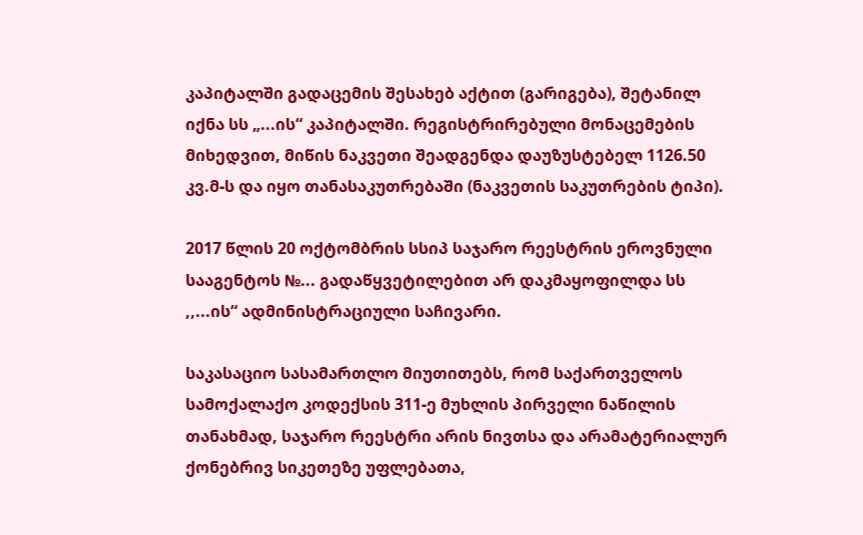კაპიტალში გადაცემის შესახებ აქტით (გარიგება), შეტანილ იქნა სს „...ის“ კაპიტალში. რეგისტრირებული მონაცემების მიხედვით, მიწის ნაკვეთი შეადგენდა დაუზუსტებელ 1126.50 კვ.მ-ს და იყო თანასაკუთრებაში (ნაკვეთის საკუთრების ტიპი).

2017 წლის 20 ოქტომბრის სსიპ საჯარო რეესტრის ეროვნული სააგენტოს №... გადაწყვეტილებით არ დაკმაყოფილდა სს ,,...ის“ ადმინისტრაციული საჩივარი.

საკასაციო სასამართლო მიუთითებს, რომ საქართველოს სამოქალაქო კოდექსის 311-ე მუხლის პირველი ნაწილის თანახმად, საჯარო რეესტრი არის ნივთსა და არამატერიალურ ქონებრივ სიკეთეზე უფლებათა,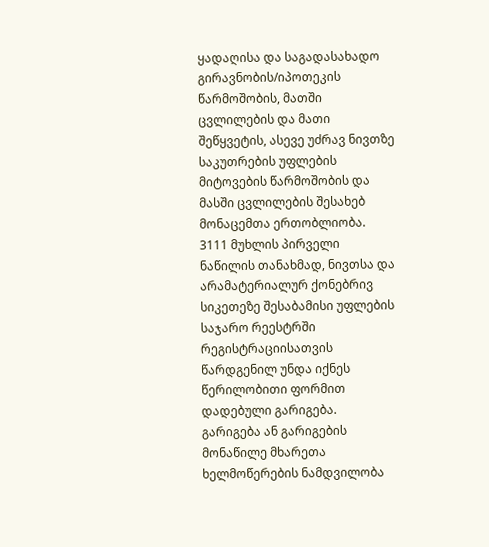ყადაღისა და საგადასახადო გირავნობის/იპოთეკის წარმოშობის, მათში ცვლილების და მათი შეწყვეტის, ასევე უძრავ ნივთზე საკუთრების უფლების მიტოვების წარმოშობის და მასში ცვლილების შესახებ მონაცემთა ერთობლიობა. 3111 მუხლის პირველი ნაწილის თანახმად, ნივთსა და არამატერიალურ ქონებრივ სიკეთეზე შესაბამისი უფლების საჯარო რეესტრში რეგისტრაციისათვის წარდგენილ უნდა იქნეს წერილობითი ფორმით დადებული გარიგება. გარიგება ან გარიგების მონაწილე მხარეთა ხელმოწერების ნამდვილობა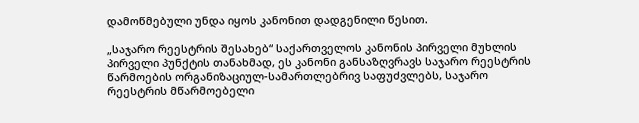დამოწმებული უნდა იყოს კანონით დადგენილი წესით.

„საჯარო რეესტრის შესახებ“ საქართველოს კანონის პირველი მუხლის პირველი პუნქტის თანახმად, ეს კანონი განსაზღვრავს საჯარო რეესტრის წარმოების ორგანიზაციულ-სამართლებრივ საფუძვლებს, საჯარო რეესტრის მწარმოებელი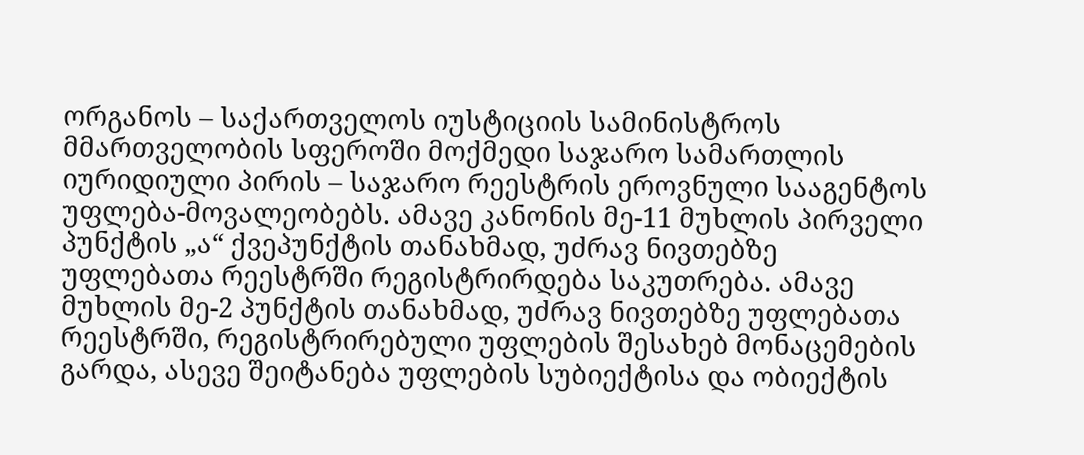ორგანოს – საქართველოს იუსტიციის სამინისტროს მმართველობის სფეროში მოქმედი საჯარო სამართლის იურიდიული პირის – საჯარო რეესტრის ეროვნული სააგენტოს უფლება-მოვალეობებს. ამავე კანონის მე-11 მუხლის პირველი პუნქტის „ა“ ქვეპუნქტის თანახმად, უძრავ ნივთებზე უფლებათა რეესტრში რეგისტრირდება საკუთრება. ამავე მუხლის მე-2 პუნქტის თანახმად, უძრავ ნივთებზე უფლებათა რეესტრში, რეგისტრირებული უფლების შესახებ მონაცემების გარდა, ასევე შეიტანება უფლების სუბიექტისა და ობიექტის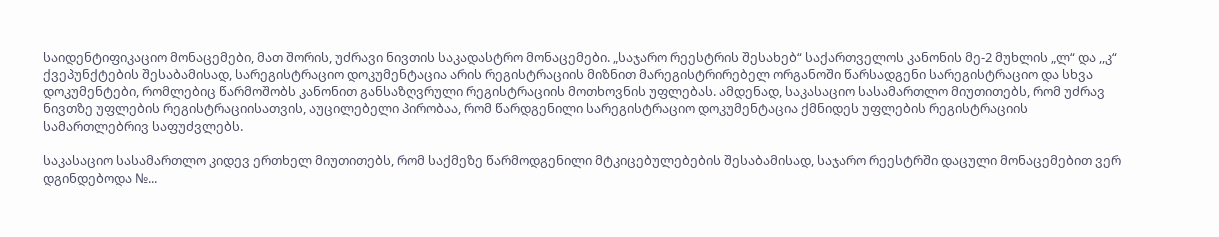საიდენტიფიკაციო მონაცემები, მათ შორის, უძრავი ნივთის საკადასტრო მონაცემები. „საჯარო რეესტრის შესახებ“ საქართველოს კანონის მე-2 მუხლის „ლ“ და ,,კ“ ქვეპუნქტების შესაბამისად, სარეგისტრაციო დოკუმენტაცია არის რეგისტრაციის მიზნით მარეგისტრირებელ ორგანოში წარსადგენი სარეგისტრაციო და სხვა დოკუმენტები, რომლებიც წარმოშობს კანონით განსაზღვრული რეგისტრაციის მოთხოვნის უფლებას. ამდენად, საკასაციო სასამართლო მიუთითებს, რომ უძრავ ნივთზე უფლების რეგისტრაციისათვის, აუცილებელი პირობაა, რომ წარდგენილი სარეგისტრაციო დოკუმენტაცია ქმნიდეს უფლების რეგისტრაციის სამართლებრივ საფუძვლებს.

საკასაციო სასამართლო კიდევ ერთხელ მიუთითებს, რომ საქმეზე წარმოდგენილი მტკიცებულებების შესაბამისად, საჯარო რეესტრში დაცული მონაცემებით ვერ დგინდებოდა №...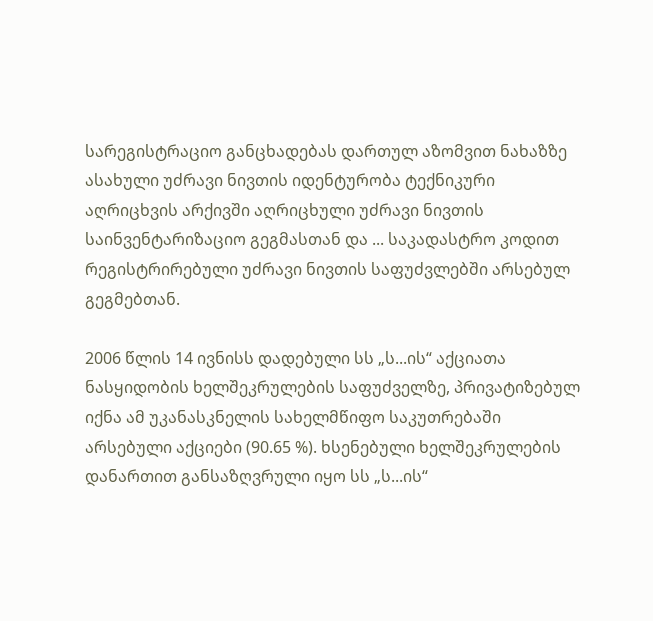სარეგისტრაციო განცხადებას დართულ აზომვით ნახაზზე ასახული უძრავი ნივთის იდენტურობა ტექნიკური აღრიცხვის არქივში აღრიცხული უძრავი ნივთის საინვენტარიზაციო გეგმასთან და ... საკადასტრო კოდით რეგისტრირებული უძრავი ნივთის საფუძვლებში არსებულ გეგმებთან.

2006 წლის 14 ივნისს დადებული სს „ს...ის“ აქციათა ნასყიდობის ხელშეკრულების საფუძველზე, პრივატიზებულ იქნა ამ უკანასკნელის სახელმწიფო საკუთრებაში არსებული აქციები (90.65 %). ხსენებული ხელშეკრულების დანართით განსაზღვრული იყო სს „ს...ის“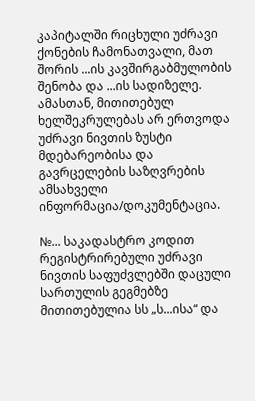კაპიტალში რიცხული უძრავი ქონების ჩამონათვალი, მათ შორის ...ის კავშირგაბმულობის შენობა და ...ის სადიზელე. ამასთან, მითითებულ ხელშეკრულებას არ ერთვოდა უძრავი ნივთის ზუსტი მდებარეობისა და გავრცელების საზღვრების ამსახველი ინფორმაცია/დოკუმენტაცია.

№... საკადასტრო კოდით რეგისტრირებული უძრავი ნივთის საფუძვლებში დაცული სართულის გეგმებზე მითითებულია სს „ს...ისა“ და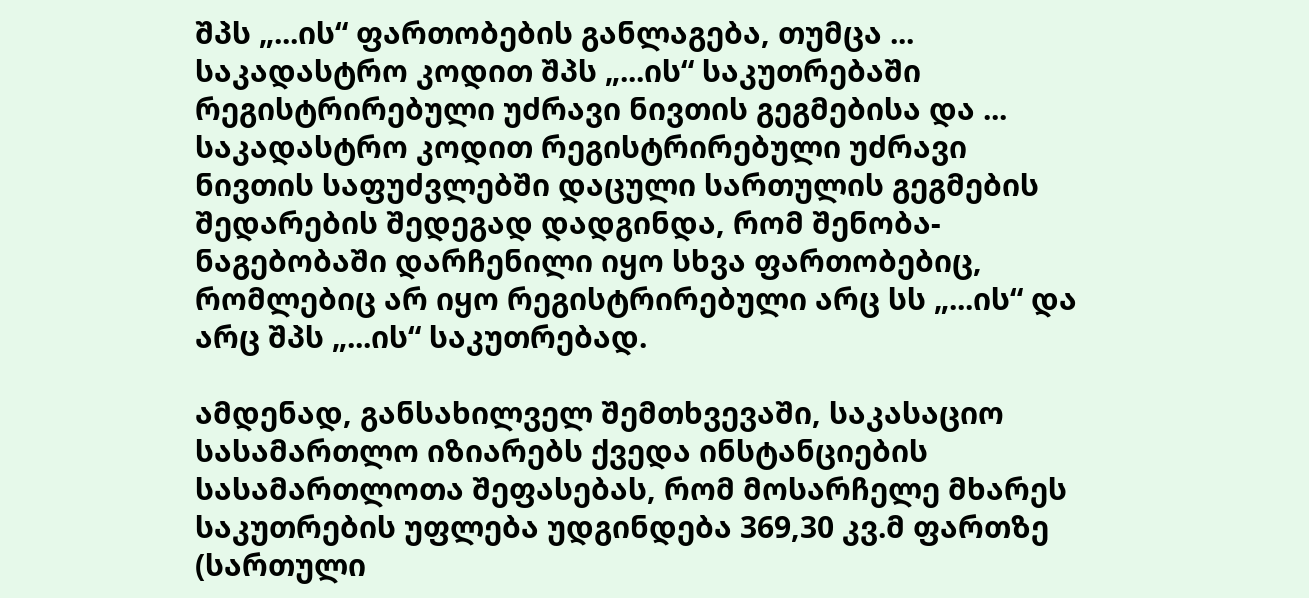შპს „...ის“ ფართობების განლაგება, თუმცა ... საკადასტრო კოდით შპს „...ის“ საკუთრებაში რეგისტრირებული უძრავი ნივთის გეგმებისა და ... საკადასტრო კოდით რეგისტრირებული უძრავი ნივთის საფუძვლებში დაცული სართულის გეგმების შედარების შედეგად დადგინდა, რომ შენობა-ნაგებობაში დარჩენილი იყო სხვა ფართობებიც, რომლებიც არ იყო რეგისტრირებული არც სს „...ის“ და არც შპს „...ის“ საკუთრებად.

ამდენად, განსახილველ შემთხვევაში, საკასაციო სასამართლო იზიარებს ქვედა ინსტანციების სასამართლოთა შეფასებას, რომ მოსარჩელე მხარეს საკუთრების უფლება უდგინდება 369,30 კვ.მ ფართზე (სართული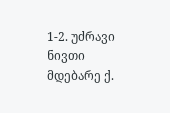1-2. უძრავი ნივთი მდებარე ქ.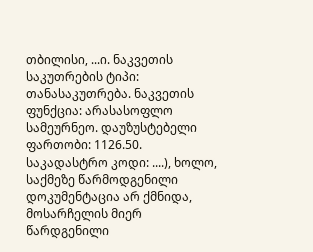თბილისი, ...ი. ნაკვეთის საკუთრების ტიპი: თანასაკუთრება. ნაკვეთის ფუნქცია: არასასოფლო სამეურნეო. დაუზუსტებელი ფართობი: 1126.50. საკადასტრო კოდი: ....), ხოლო, საქმეზე წარმოდგენილი დოკუმენტაცია არ ქმნიდა, მოსარჩელის მიერ წარდგენილი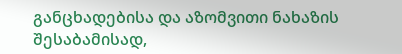განცხადებისა და აზომვითი ნახაზის შესაბამისად,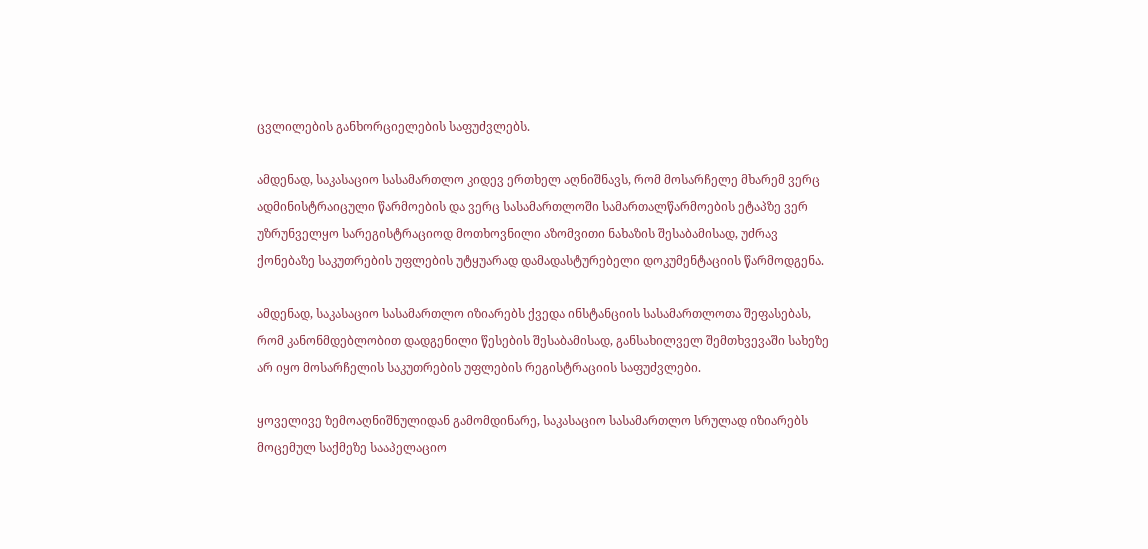ცვლილების განხორციელების საფუძვლებს.

ამდენად, საკასაციო სასამართლო კიდევ ერთხელ აღნიშნავს, რომ მოსარჩელე მხარემ ვერც ადმინისტრაიცული წარმოების და ვერც სასამართლოში სამართალწარმოების ეტაპზე ვერ უზრუნველყო სარეგისტრაციოდ მოთხოვნილი აზომვითი ნახაზის შესაბამისად, უძრავ ქონებაზე საკუთრების უფლების უტყუარად დამადასტურებელი დოკუმენტაციის წარმოდგენა.

ამდენად, საკასაციო სასამართლო იზიარებს ქვედა ინსტანციის სასამართლოთა შეფასებას, რომ კანონმდებლობით დადგენილი წესების შესაბამისად, განსახილველ შემთხვევაში სახეზე არ იყო მოსარჩელის საკუთრების უფლების რეგისტრაციის საფუძვლები.

ყოველივე ზემოაღნიშნულიდან გამომდინარე, საკასაციო სასამართლო სრულად იზიარებს მოცემულ საქმეზე სააპელაციო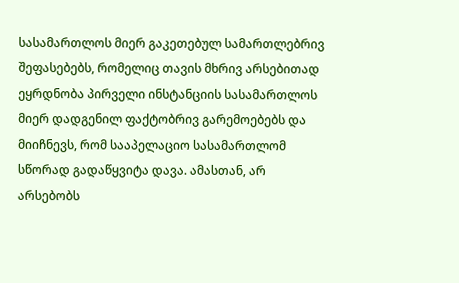სასამართლოს მიერ გაკეთებულ სამართლებრივ შეფასებებს, რომელიც თავის მხრივ არსებითად ეყრდნობა პირველი ინსტანციის სასამართლოს მიერ დადგენილ ფაქტობრივ გარემოებებს და მიიჩნევს, რომ სააპელაციო სასამართლომ სწორად გადაწყვიტა დავა. ამასთან, არ არსებობს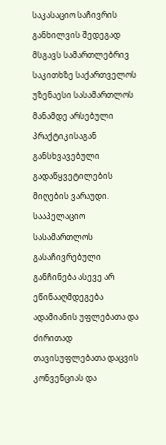საკასაციო საჩივრის განხილვის შედეგად მსგავს სამართლებრივ საკითხზე საქართველოს უზენაესი სასამართლოს მანამდე არსებული პრაქტიკისაგან განსხვავებული გადაწყვეტილების მიღების ვარაუდი. სააპელაციო სასამართლოს გასაჩივრებული განჩინება ასევე არ ეწინააღმდეგება ადამიანის უფლებათა და ძირითად თავისუფლებათა დაცვის კონვენციას და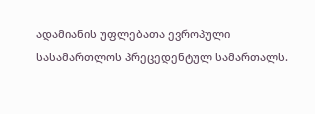ადამიანის უფლებათა ევროპული სასამართლოს პრეცედენტულ სამართალს.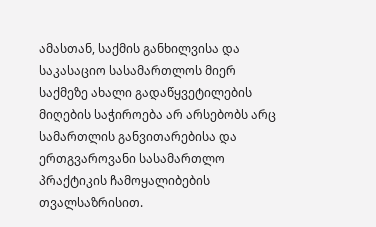ამასთან, საქმის განხილვისა და საკასაციო სასამართლოს მიერ საქმეზე ახალი გადაწყვეტილების მიღების საჭიროება არ არსებობს არც სამართლის განვითარებისა და ერთგვაროვანი სასამართლო პრაქტიკის ჩამოყალიბების თვალსაზრისით.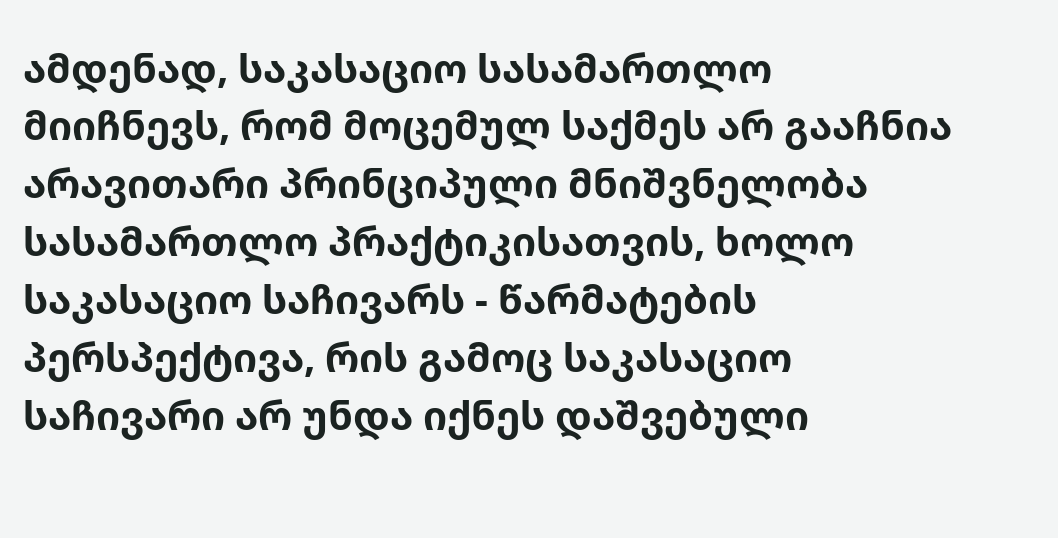ამდენად, საკასაციო სასამართლო მიიჩნევს, რომ მოცემულ საქმეს არ გააჩნია არავითარი პრინციპული მნიშვნელობა სასამართლო პრაქტიკისათვის, ხოლო საკასაციო საჩივარს - წარმატების პერსპექტივა, რის გამოც საკასაციო საჩივარი არ უნდა იქნეს დაშვებული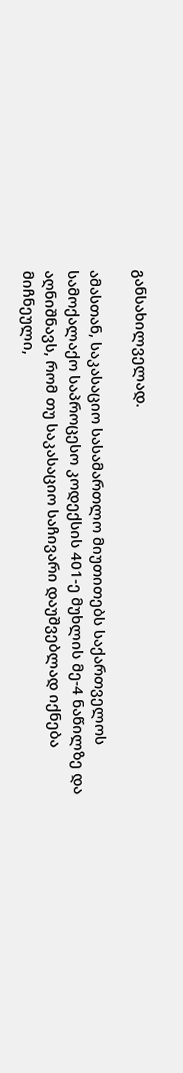განსახილველად.

ამასთან, საკასაციო სასამართლო მიუთითებს საქართველოს სამოქალაქო საპროცესო კოდექსის 401-ე მუხლის მე-4 ნაწილზე და აღნიშნავს, რომ თუ საკასაციო საჩივარი დაუშვებლად იქნება მიჩნეული,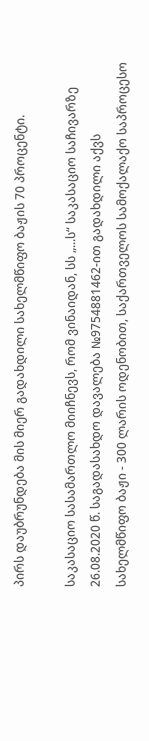პირს დაუბრუნდება მის მიერ გადახდილი სახელმწიფო ბაჟის 70 პროცენტი.

საკასაციო სასამართლო მიიჩნევს, რომ ვინაიდან, სს „...ს“ საკასაციო საჩივარზე 26.08.2020 წ. საგადასახდო დავალება №9754881462-ით გადახდილი აქვს სახელმწიფო ბაჟი - 300 ლარის ოდენობით, საქართველოს სამოქალაქო საპროცესო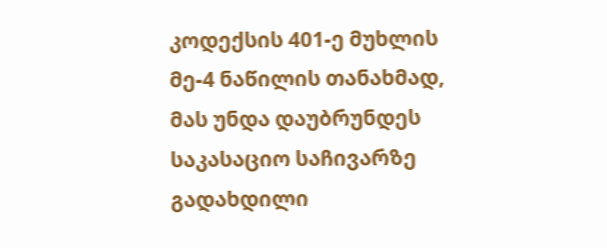კოდექსის 401-ე მუხლის მე-4 ნაწილის თანახმად, მას უნდა დაუბრუნდეს საკასაციო საჩივარზე გადახდილი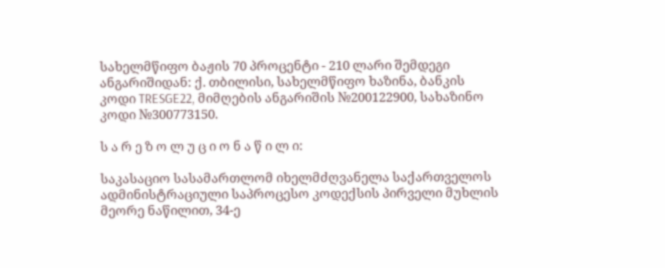სახელმწიფო ბაჟის 70 პროცენტი - 210 ლარი შემდეგი ანგარიშიდან: ქ. თბილისი, სახელმწიფო ხაზინა, ბანკის კოდი TRESGE22, მიმღების ანგარიშის №200122900, სახაზინო კოდი №300773150.

ს ა რ ე ზ ო ლ უ ც ი ო ნ ა წ ი ლ ი:

საკასაციო სასამართლომ იხელმძღვანელა საქართველოს ადმინისტრაციული საპროცესო კოდექსის პირველი მუხლის მეორე ნაწილით, 34-ე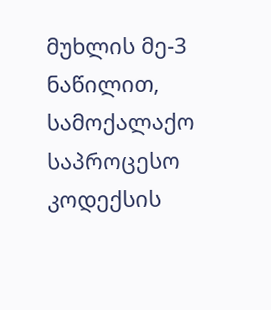მუხლის მე-3 ნაწილით, სამოქალაქო საპროცესო კოდექსის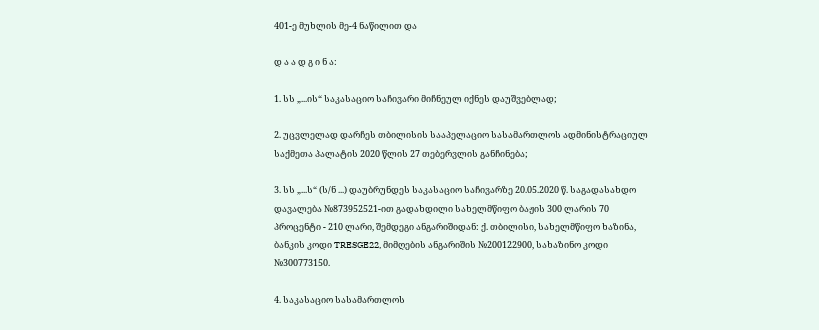401-ე მუხლის მე-4 ნაწილით და

დ ა ა დ გ ი ნ ა:

1. სს „...ის“ საკასაციო საჩივარი მიჩნეულ იქნეს დაუშვებლად;

2. უცვლელად დარჩეს თბილისის სააპელაციო სასამართლოს ადმინისტრაციულ საქმეთა პალატის 2020 წლის 27 თებერვლის განჩინება;

3. სს „...ს“ (ს/ნ ...) დაუბრუნდეს საკასაციო საჩივარზე 20.05.2020 წ. საგადასახდო დავალება №873952521-ით გადახდილი სახელმწიფო ბაჟის 300 ლარის 70 პროცენტი - 210 ლარი, შემდეგი ანგარიშიდან: ქ. თბილისი, სახელმწიფო ხაზინა, ბანკის კოდი TRESGE22, მიმღების ანგარიშის №200122900, სახაზინო კოდი №300773150.

4. საკასაციო სასამართლოს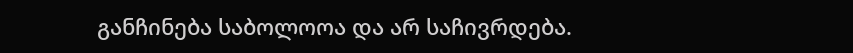განჩინება საბოლოოა და არ საჩივრდება.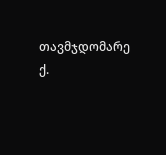თავმჯდომარე ქ.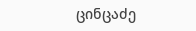ცინცაძე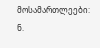მოსამართლეები: ნ.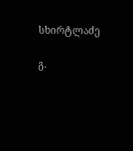სხირტლაძე

გ.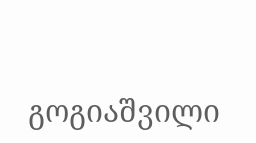გოგიაშვილი